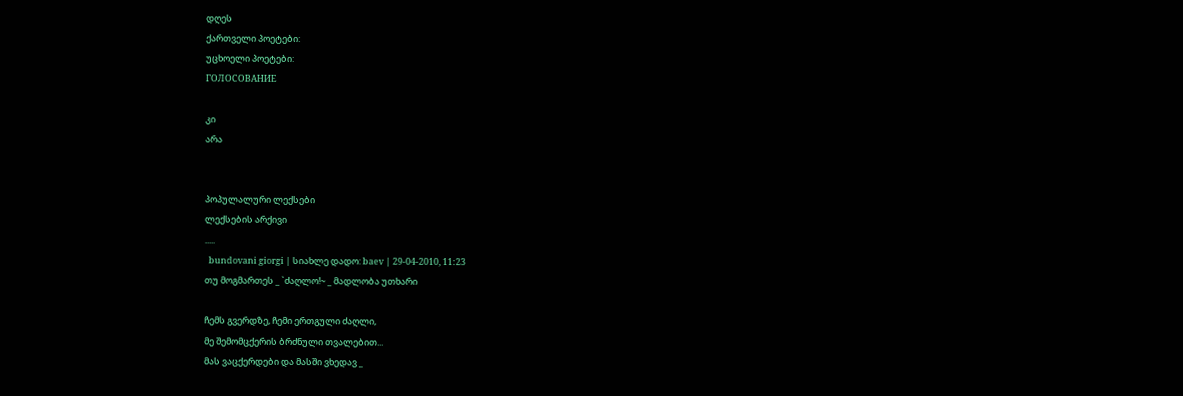დღეს
ქართველი პოეტები:
უცხოელი პოეტები:
ГОЛОСОВАНИЕ

კი
არა


პოპულალური ლექსები
ლექსების არქივი
.....
  bundovani giorgi | სიახლე დადო: baev | 29-04-2010, 11:23
თუ მოგმართეს _ `ძაღლო!~ _ მადლობა უთხარი

ჩემს გვერდზე, ჩემი ერთგული ძაღლი,
მე შემომცქერის ბრძნული თვალებით...
მას ვაცქერდები და მასში ვხედავ _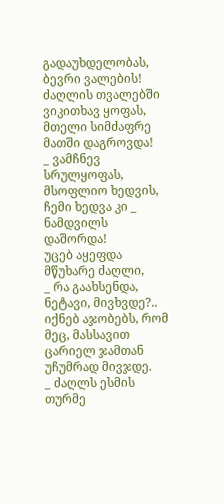გადაუხდელობას, ბევრი ვალების!
ძაღლის თვალებში ვიკითხავ ყოფას,
მთელი სიმძაფრე მათში დაგროვდა!
_ ვამჩნევ სრულყოფას, მსოფლიო ხედვის,
ჩემი ხედვა კი _ ნამდვილს დაშორდა!
უცებ აყეფდა მწუხარე ძაღლი,
_ რა გაახსენდა, ნეტავი, მივხვდე?..
იქნებ აჯობებს, რომ მეც, მასსავით
ცარიელ ჯამთან უჩუმრად მივჯდე.
_ ძაღლს ესმის თურმე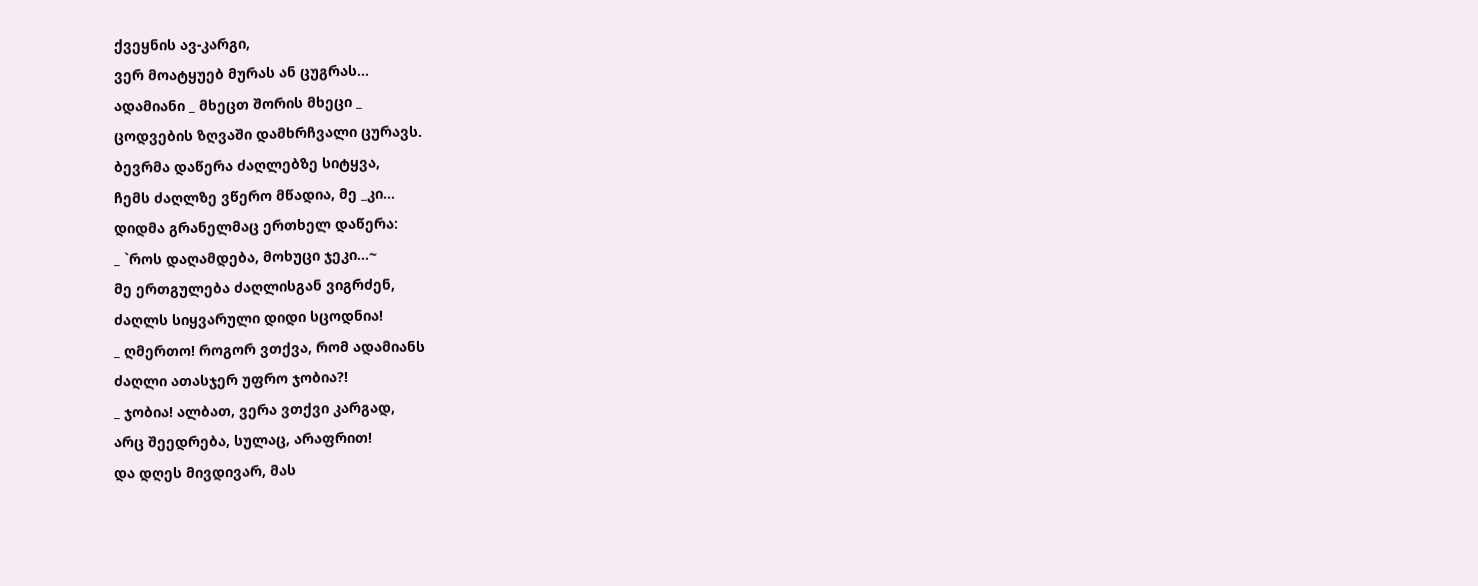ქვეყნის ავ-კარგი,
ვერ მოატყუებ მურას ან ცუგრას...
ადამიანი _ მხეცთ შორის მხეცი _
ცოდვების ზღვაში დამხრჩვალი ცურავს.
ბევრმა დაწერა ძაღლებზე სიტყვა,
ჩემს ძაღლზე ვწერო მწადია, მე _კი...
დიდმა გრანელმაც ერთხელ დაწერა:
_ `როს დაღამდება, მოხუცი ჯეკი...~
მე ერთგულება ძაღლისგან ვიგრძენ,
ძაღლს სიყვარული დიდი სცოდნია!
_ ღმერთო! როგორ ვთქვა, რომ ადამიანს
ძაღლი ათასჯერ უფრო ჯობია?!
_ ჯობია! ალბათ, ვერა ვთქვი კარგად,
არც შეედრება, სულაც, არაფრით!
და დღეს მივდივარ, მას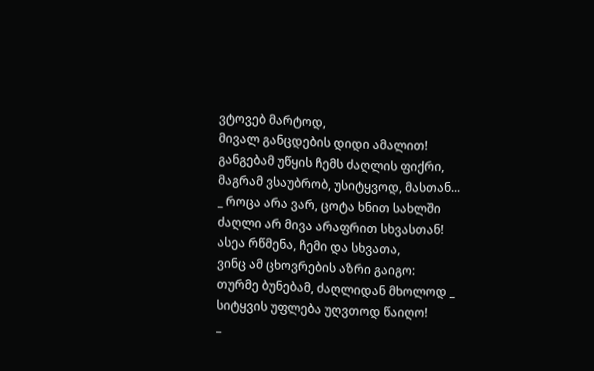ვტოვებ მარტოდ,
მივალ განცდების დიდი ამალით!
განგებამ უწყის ჩემს ძაღლის ფიქრი,
მაგრამ ვსაუბრობ, უსიტყვოდ, მასთან...
_ როცა არა ვარ, ცოტა ხნით სახლში
ძაღლი არ მივა არაფრით სხვასთან!
ასეა რწმენა, ჩემი და სხვათა,
ვინც ამ ცხოვრების აზრი გაიგო:
თურმე ბუნებამ, ძაღლიდან მხოლოდ _
სიტყვის უფლება უღვთოდ წაიღო!
_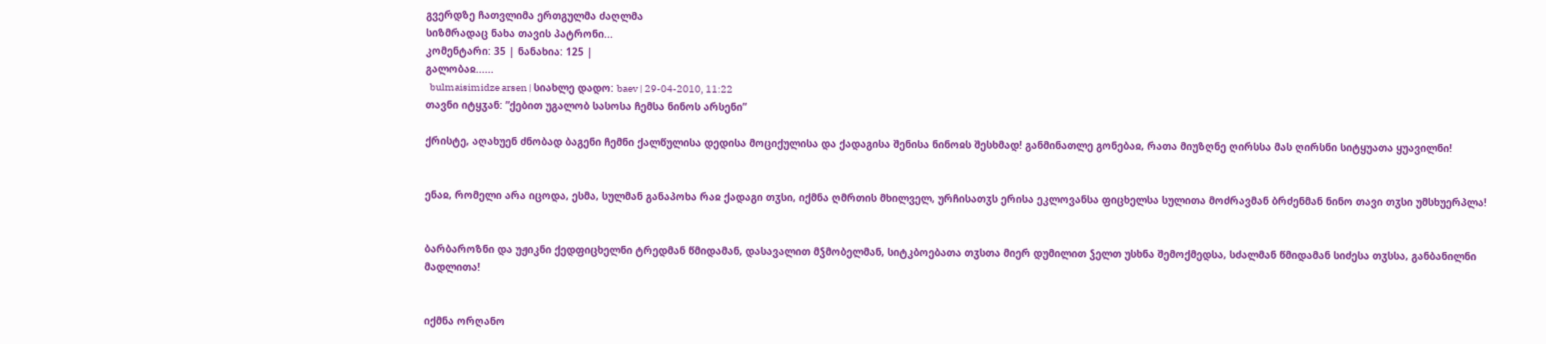გვერდზე ჩათვლიმა ერთგულმა ძაღლმა
სიზმრადაც ნახა თავის პატრონი...
კომენტარი: 35 | ნანახია: 125 |
გალობაჲ......
  bulmaisimidze arsen | სიახლე დადო: baev | 29-04-2010, 11:22
თავნი იტყჳან: ”ქებით უგალობ სასოსა ჩემსა ნინოს არსენი”

ქრისტე, აღახუენ ძნობად ბაგენი ჩემნი ქალწულისა დედისა მოციქულისა და ქადაგისა შენისა ნინოჲს შესხმად! განმინათლე გონებაჲ, რათა მიუზღნე ღირსსა მას ღირსნი სიტყუათა ყუავილნი!


ენაჲ, რომელი არა იცოდა, ესმა, სულმან განაპოხა რაჲ ქადაგი თჳსი, იქმნა ღმრთის მხილველ, ურჩისათჳს ერისა ეკლოვანსა ფიცხელსა სულითა მოძრავმან ბრძენმან ნინო თავი თჳსი უმსხუერპლა!


ბარბაროზნი და უჟიკნი ქედფიცხელნი ტრედმან წმიდამან, დასავალით მჴმობელმან, სიტკბოებათა თჳსთა მიერ დუმილით ჴელთ უსხნა შემოქმედსა, სძალმან წმიდამან სიძესა თჳსსა, განბანილნი მადლითა!


იქმნა ორღანო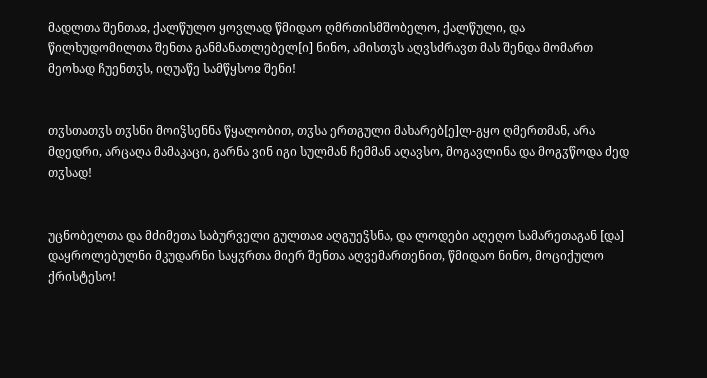მადლთა შენთაჲ, ქალწულო ყოვლად წმიდაო ღმრთისმშობელო, ქალწული, და წილხუდომილთა შენთა განმანათლებელ[ი] ნინო, ამისთჳს აღვსძრავთ მას შენდა მომართ მეოხად ჩუენთჳს, იღუაწე სამწყსოჲ შენი!


თჳსთათჳს თჳსნი მოიჴსენნა წყალობით, თჳსა ერთგული მახარებ[ე]ლ-გყო ღმერთმან, არა მდედრი, არცაღა მამაკაცი, გარნა ვინ იგი სულმან ჩემმან აღავსო, მოგავლინა და მოგჳწოდა ძედ თჳსად!


უცნობელთა და მძიმეთა საბურველი გულთაჲ აღგუეჴსნა, და ლოდები აღეღო სამარეთაგან [და] დაყროლებულნი მკუდარნი საყჳრთა მიერ შენთა აღვემართენით, წმიდაო ნინო, მოციქულო ქრისტესო!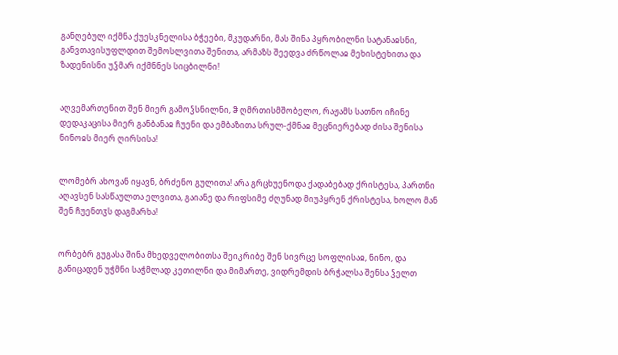განღებულ იქმნა ქუესკნელისა ბჭეები, მკუდარნი, მას შინა პყრობილნი სატანაჲსნი, განვთავისუფლდით შემოსლვითა შენითა, არმაზს შეედვა ძრწოლაჲ მეხისტეხითა და ზადენისნი უჴმარ იქმნნეს სიცბილნი!


აღვემართენით შენ მიერ გამოჴსნილნი, ჵ ღმრთისმშობელო, რაჟამს სათნო იჩინე დედაკაცისა მიერ განბანაჲ ჩუენი და ემბაზითა სრულ-ქმნაჲ მეცნიერებად ძისა შენისა ნინოჲს მიერ ღირსისა!


ლომებრ ახოვან იყავნ, ბრძენო გულითა! არა გრცხუენოდა ქადაბებად ქრისტესა, პართნი აღავსენ სასწაულთა ელვითა, გაიანე და რიფსიმე ძღუნად მიუპყრენ ქრისტესა, ხოლო მან შენ ჩუენთჳს დაგმარხა!


ორბებრ გუგასა შინა მხედველობითსა შეიკრიბე შენ სივრცე სოფლისაჲ, ნინო, და განიცადენ უჭმნი საჭმლად კეთილნი და მიმართე, ვიდრემდის ბრჭალსა შენსა ჴელთ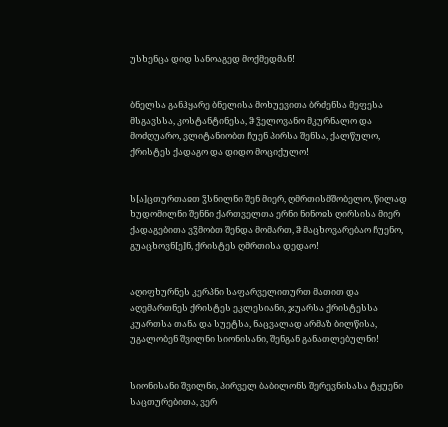უსხენცა დიდ სანოაგედ მოქმედმან!


ბნელსა განჰყარე ბნელისა მოხუევითა ბრძენსა მეფესა მსგავსსა, კოსტანტინესა, ჵ ჴელოვანო მკურნალო და მოძღუარო, ვლიტანიობთ ჩუენ პირსა შენსა, ქალწულო, ქრისტეს ქადაგო და დიდო მოციქულო!


ს[ა]ცთურთაჲთ ჴსნილნი შენ მიერ, ღმრთისმშობელო, წილად ხუდომილნი შენნი ქართველთა ერნი ნინოჲს ღირსისა მიერ ქადაგებითა ვჴმობთ შენდა მომართ, ჵ მაცხოვარებაო ჩუენო, გუაცხოვნ[ე]ნ, ქრისტეს ღმრთისა დედაო!


აღიფხურნეს კერპნი საფარველითურთ მათით და აღემართნეს ქრისტეს ეკლესიანი, ჯუარსა ქრისტესსა კუართსა თანა და სუეტსა, ნაცვალად არმაზ ბილწისა, უგალობენ შვილნი სიონისანი, შენგან განათლებულნი!


სიონისანი შვილნი, პირველ ბაბილონს შერევნისასა ტყუენი საცთურებითა, ვერ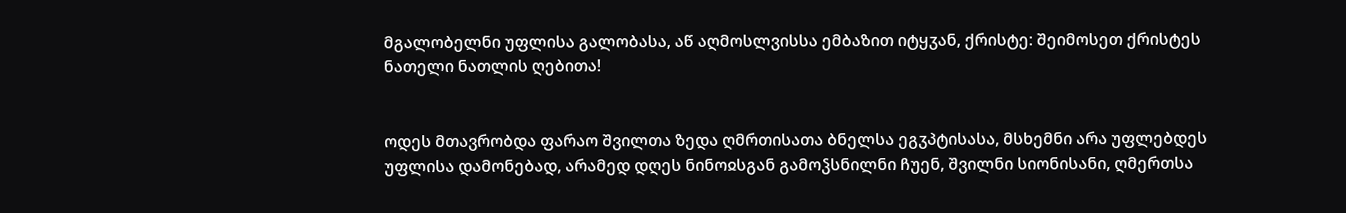მგალობელნი უფლისა გალობასა, აწ აღმოსლვისსა ემბაზით იტყჳან, ქრისტე: შეიმოსეთ ქრისტეს ნათელი ნათლის ღებითა!


ოდეს მთავრობდა ფარაო შვილთა ზედა ღმრთისათა ბნელსა ეგჳპტისასა, მსხემნი არა უფლებდეს უფლისა დამონებად, არამედ დღეს ნინოჲსგან გამოჴსნილნი ჩუენ, შვილნი სიონისანი, ღმერთსა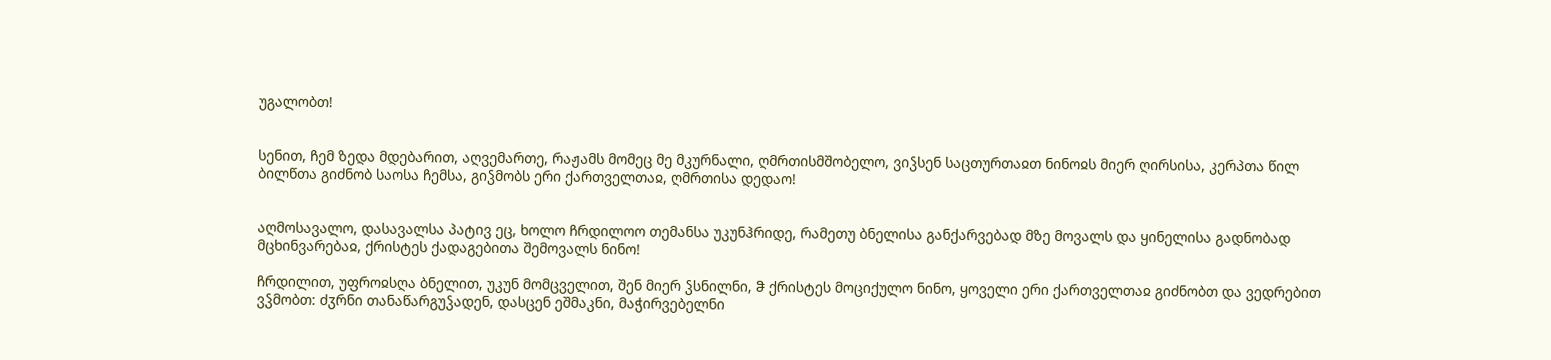უგალობთ!


სენით, ჩემ ზედა მდებარით, აღვემართე, რაჟამს მომეც მე მკურნალი, ღმრთისმშობელო, ვიჴსენ საცთურთაჲთ ნინოჲს მიერ ღირსისა, კერპთა წილ ბილწთა გიძნობ საოსა ჩემსა, გიჴმობს ერი ქართველთაჲ, ღმრთისა დედაო!


აღმოსავალო, დასავალსა პატივ ეც, ხოლო ჩრდილოო თემანსა უკუნჰრიდე, რამეთუ ბნელისა განქარვებად მზე მოვალს და ყინელისა გადნობად მცხინვარებაჲ, ქრისტეს ქადაგებითა შემოვალს ნინო!

ჩრდილით, უფროჲსღა ბნელით, უკუნ მომცველით, შენ მიერ ჴსნილნი, ჵ ქრისტეს მოციქულო ნინო, ყოველი ერი ქართველთაჲ გიძნობთ და ვედრებით ვჴმობთ: ძჳრნი თანაწარგუჴადენ, დასცენ ეშმაკნი, მაჭირვებელნი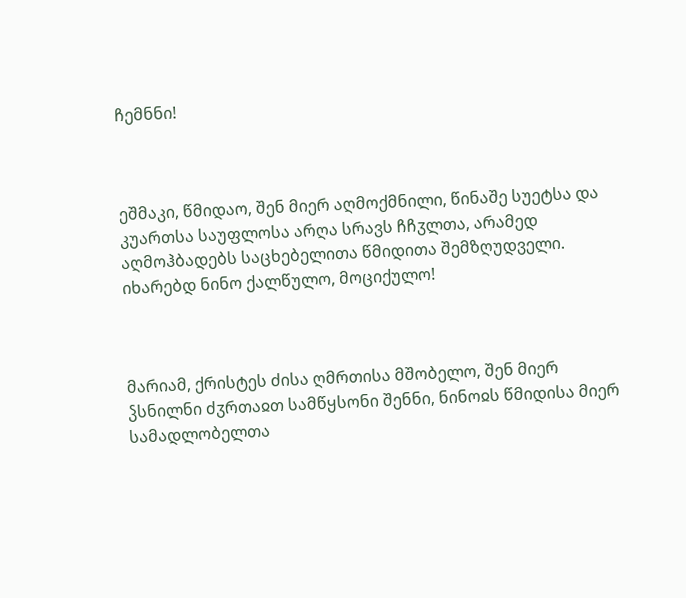ჩემნნი!



ეშმაკი, წმიდაო, შენ მიერ აღმოქმნილი, წინაშე სუეტსა და კუართსა საუფლოსა არღა სრავს ჩჩჳლთა, არამედ აღმოჰბადებს საცხებელითა წმიდითა შემზღუდველი. იხარებდ ნინო ქალწულო, მოციქულო!



მარიამ, ქრისტეს ძისა ღმრთისა მშობელო, შენ მიერ ჴსნილნი ძჳრთაჲთ სამწყსონი შენნი, ნინოჲს წმიდისა მიერ სამადლობელთა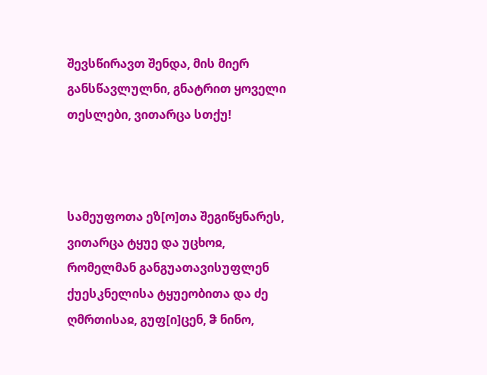შევსწირავთ შენდა, მის მიერ განსწავლულნი, გნატრით ყოველი თესლები, ვითარცა სთქუ!



სამეუფოთა ეზ[ო]თა შეგიწყნარეს, ვითარცა ტყუე და უცხოჲ, რომელმან განგუათავისუფლენ ქუესკნელისა ტყუეობითა და ძე ღმრთისაჲ, გუფ[ი]ცენ, ჵ ნინო,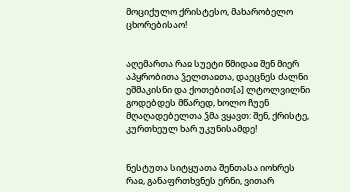მოციქულო ქრისტესო, მახარობელო ცხორებისაო!


აღემართა რაჲ სუეტი წმიდაჲ შენ მიერ აპყრობითა ჴელთაჲთა, დაეცნეს ძალნი ეშმაკისნი და ქოთებით[ა] ლტოლვილნი გოდებდეს მწარედ, ხოლო ჩუენ მღაღადებელთა ჴმა ვყავთ: შენ, ქრისტე, კურთხეულ ხარ უკუნისამდე!


ნესტუთა სიტყუათა შენთასა იოხრეს რაჲ, განაფრთხვნეს ერნი, ვითარ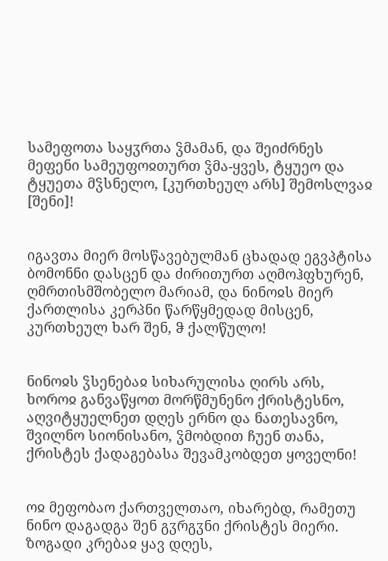სამეფოთა საყჳრთა ჴმამან, და შეიძრნეს მეფენი სამეუფოჲთურთ ჴმა-ყვეს, ტყუეო და ტყუეთა მჴსნელო, [კურთხეულ არს] შემოსლვაჲ [შენი]!


იგავთა მიერ მოსწავებულმან ცხადად ეგვპტისა ბომონნი დასცენ და ძირითურთ აღმოჰფხურენ, ღმრთისმშობელო მარიამ, და ნინოჲს მიერ ქართლისა კერპნი წარწყმედად მისცენ, კურთხეულ ხარ შენ, ჵ ქალწულო!


ნინოჲს ჴსენებაჲ სიხარულისა ღირს არს, ხოროჲ განვაწყოთ მორწმუნენო ქრისტესნო, აღვიტყუელნეთ დღეს ერნო და ნათესავნო, შვილნო სიონისანო, ჴმობდით ჩუენ თანა, ქრისტეს ქადაგებასა შევამკობდეთ ყოველნი!


ოჲ მეფობაო ქართველთაო, იხარებდ, რამეთუ ნინო დაგადგა შენ გჳრგჳნი ქრისტეს მიერი. ზოგადი კრებაჲ ყავ დღეს,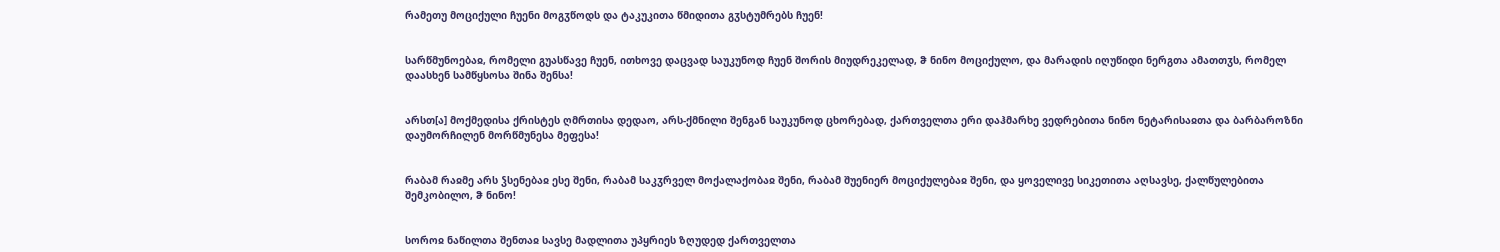რამეთუ მოციქული ჩუენი მოგჳწოდს და ტაკუკითა წმიდითა გჳსტუმრებს ჩუენ!


სარწმუნოებაჲ, რომელი გუასწავე ჩუენ, ითხოვე დაცვად საუკუნოდ ჩუენ შორის მიუდრეკელად, ჵ ნინო მოციქულო, და მარადის იღუწიდი ნერგთა ამათთჳს, რომელ დაასხენ სამწყსოსა შინა შენსა!


არსთ[ა] მოქმედისა ქრისტეს ღმრთისა დედაო, არს-ქმნილი შენგან საუკუნოდ ცხორებად, ქართველთა ერი დაჰმარხე ვედრებითა ნინო ნეტარისაჲთა და ბარბაროზნი დაუმორჩილენ მორწმუნესა მეფესა!


რაბამ რაჲმე არს ჴსენებაჲ ესე შენი, რაბამ საკჳრველ მოქალაქობაჲ შენი, რაბამ შუენიერ მოციქულებაჲ შენი, და ყოველივე სიკეთითა აღსავსე, ქალწულებითა შემკობილო, ჵ ნინო!


სოროჲ ნაწილთა შენთაჲ სავსე მადლითა უპყრიეს ზღუდედ ქართველთა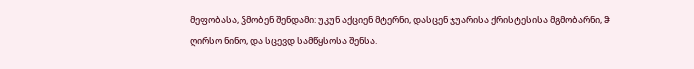მეფობასა, ჴმობენ შენდამი: უკუნ აქციენ მტერნი, დასცენ ჯუარისა ქრისტესისა მგმობარნი, ჵ ღირსო ნინო, და სცევდ სამწყსოსა შენსა.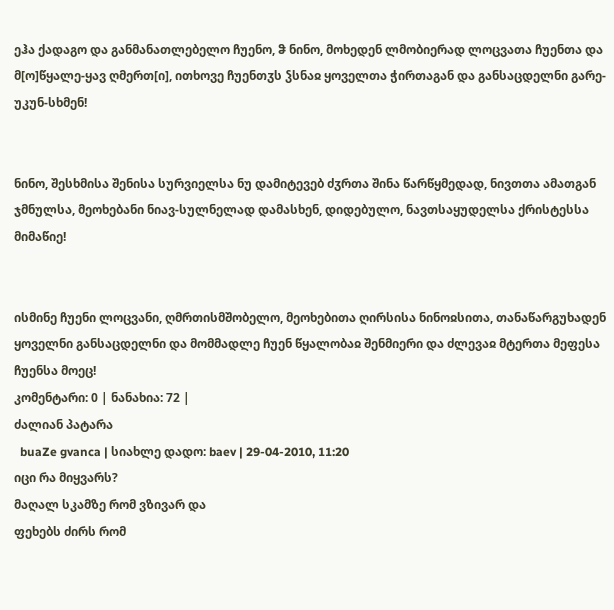ეჰა ქადაგო და განმანათლებელო ჩუენო, ჵ ნინო, მოხედენ ლმობიერად ლოცვათა ჩუენთა და მ[ო]წყალე-ყავ ღმერთ[ი], ითხოვე ჩუენთჳს ჴსნაჲ ყოველთა ჭირთაგან და განსაცდელნი გარე-უკუნ-სხმენ!


ნინო, შესხმისა შენისა სურვიელსა ნუ დამიტევებ ძჳრთა შინა წარწყმედად, ნივთთა ამათგან ჯმნულსა, მეოხებანი ნიავ-სულნელად დამასხენ, დიდებულო, ნავთსაყუდელსა ქრისტესსა მიმაწიე!


ისმინე ჩუენი ლოცვანი, ღმრთისმშობელო, მეოხებითა ღირსისა ნინოჲსითა, თანაწარგუხადენ ყოველნი განსაცდელნი და მომმადლე ჩუენ წყალობაჲ შენმიერი და ძლევაჲ მტერთა მეფესა ჩუენსა მოეც!
კომენტარი: 0 | ნანახია: 72 |
ძალიან პატარა
  buaZe gvanca | სიახლე დადო: baev | 29-04-2010, 11:20
იცი რა მიყვარს?
მაღალ სკამზე რომ ვზივარ და
ფეხებს ძირს რომ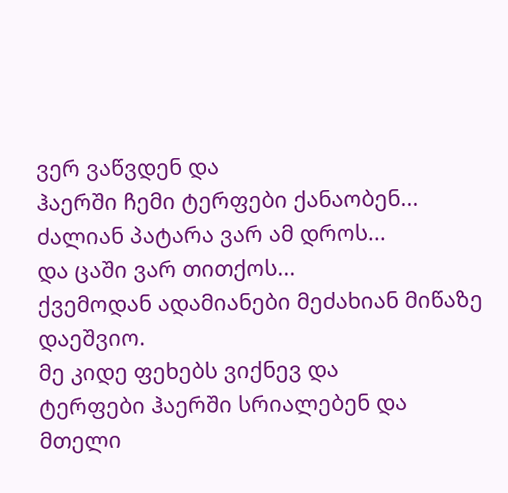ვერ ვაწვდენ და
ჰაერში ჩემი ტერფები ქანაობენ...
ძალიან პატარა ვარ ამ დროს...
და ცაში ვარ თითქოს...
ქვემოდან ადამიანები მეძახიან მიწაზე დაეშვიო.
მე კიდე ფეხებს ვიქნევ და
ტერფები ჰაერში სრიალებენ და
მთელი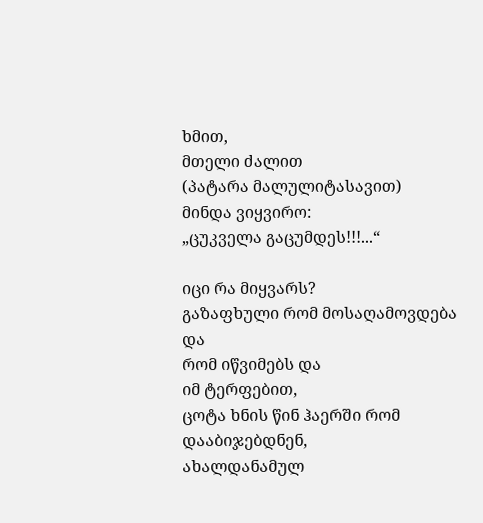ხმით,
მთელი ძალით
(პატარა მალულიტასავით)
მინდა ვიყვირო:
„ცუკველა გაცუმდეს!!!...“

იცი რა მიყვარს?
გაზაფხული რომ მოსაღამოვდება და
რომ იწვიმებს და
იმ ტერფებით,
ცოტა ხნის წინ ჰაერში რომ დააბიჯებდნენ,
ახალდანამულ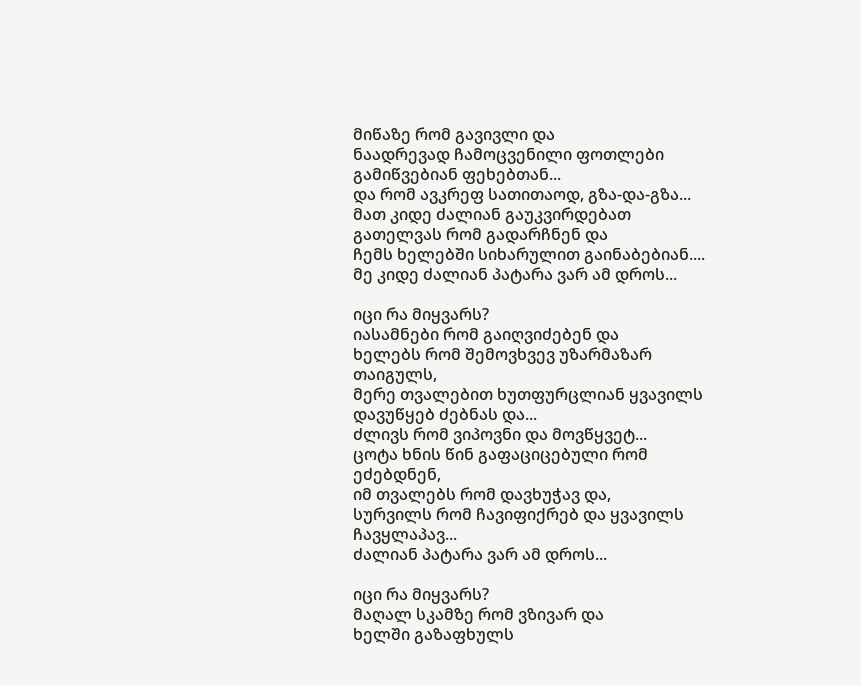მიწაზე რომ გავივლი და
ნაადრევად ჩამოცვენილი ფოთლები გამიწვებიან ფეხებთან...
და რომ ავკრეფ სათითაოდ, გზა-და-გზა...
მათ კიდე ძალიან გაუკვირდებათ
გათელვას რომ გადარჩნენ და
ჩემს ხელებში სიხარულით გაინაბებიან....
მე კიდე ძალიან პატარა ვარ ამ დროს...

იცი რა მიყვარს?
იასამნები რომ გაიღვიძებენ და
ხელებს რომ შემოვხვევ უზარმაზარ თაიგულს,
მერე თვალებით ხუთფურცლიან ყვავილს დავუწყებ ძებნას და...
ძლივს რომ ვიპოვნი და მოვწყვეტ...
ცოტა ხნის წინ გაფაციცებული რომ ეძებდნენ,
იმ თვალებს რომ დავხუჭავ და,
სურვილს რომ ჩავიფიქრებ და ყვავილს ჩავყლაპავ...
ძალიან პატარა ვარ ამ დროს...

იცი რა მიყვარს?
მაღალ სკამზე რომ ვზივარ და
ხელში გაზაფხულს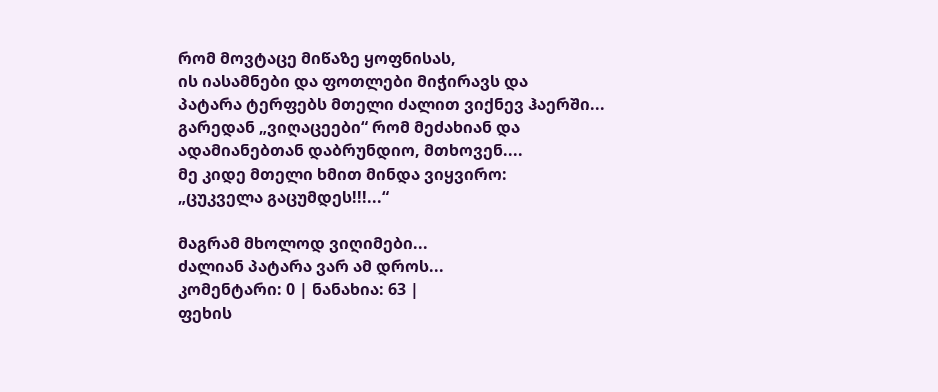რომ მოვტაცე მიწაზე ყოფნისას,
ის იასამნები და ფოთლები მიჭირავს და
პატარა ტერფებს მთელი ძალით ვიქნევ ჰაერში...
გარედან „ვიღაცეები“ რომ მეძახიან და
ადამიანებთან დაბრუნდიო, მთხოვენ....
მე კიდე მთელი ხმით მინდა ვიყვირო:
„ცუკველა გაცუმდეს!!!...“

მაგრამ მხოლოდ ვიღიმები...
ძალიან პატარა ვარ ამ დროს...
კომენტარი: 0 | ნანახია: 63 |
ფეხის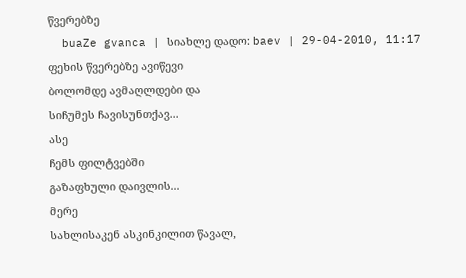წვერებზე
  buaZe gvanca | სიახლე დადო: baev | 29-04-2010, 11:17
ფეხის წვერებზე ავიწევი
ბოლომდე ავმაღლდები და
სიჩუმეს ჩავისუნთქავ...
ასე
ჩემს ფილტვებში
გაზაფხული დაივლის...
მერე
სახლისაკენ ასკინკილით წავალ,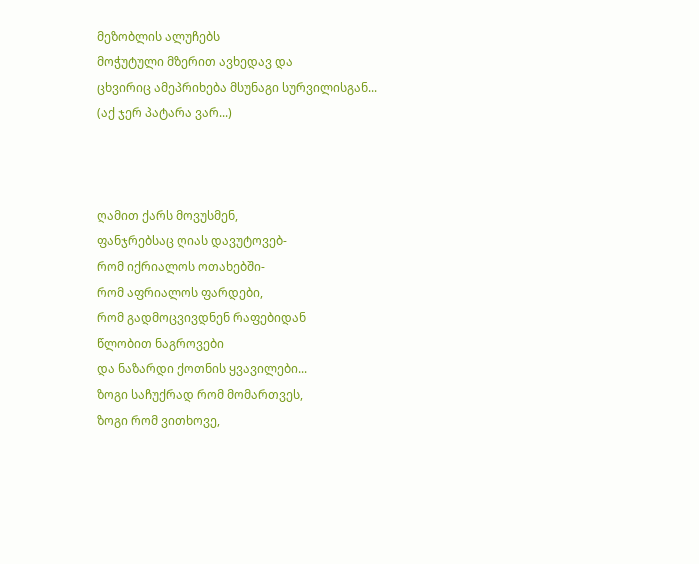მეზობლის ალუჩებს
მოჭუტული მზერით ავხედავ და
ცხვირიც ამეპრიხება მსუნაგი სურვილისგან...
(აქ ჯერ პატარა ვარ...)



ღამით ქარს მოვუსმენ,
ფანჯრებსაც ღიას დავუტოვებ-
რომ იქრიალოს ოთახებში-
რომ აფრიალოს ფარდები,
რომ გადმოცვივდნენ რაფებიდან
წლობით ნაგროვები
და ნაზარდი ქოთნის ყვავილები...
ზოგი საჩუქრად რომ მომართვეს,
ზოგი რომ ვითხოვე,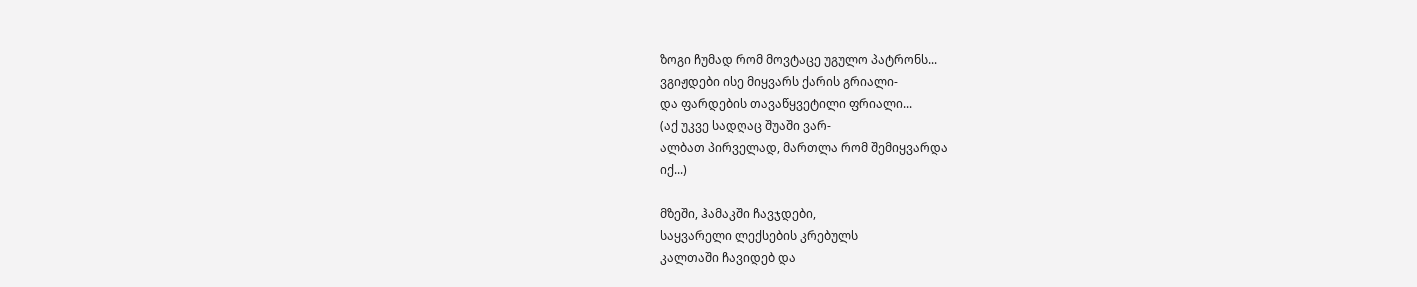ზოგი ჩუმად რომ მოვტაცე უგულო პატრონს...
ვგიჟდები ისე მიყვარს ქარის გრიალი-
და ფარდების თავაწყვეტილი ფრიალი...
(აქ უკვე სადღაც შუაში ვარ-
ალბათ პირველად, მართლა რომ შემიყვარდა
იქ...)

მზეში, ჰამაკში ჩავჯდები,
საყვარელი ლექსების კრებულს
კალთაში ჩავიდებ და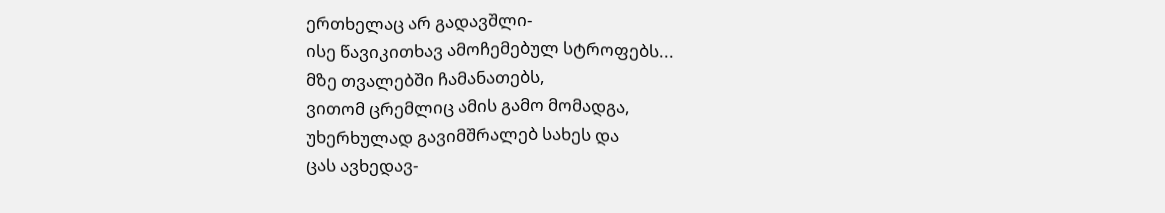ერთხელაც არ გადავშლი-
ისე წავიკითხავ ამოჩემებულ სტროფებს...
მზე თვალებში ჩამანათებს,
ვითომ ცრემლიც ამის გამო მომადგა,
უხერხულად გავიმშრალებ სახეს და
ცას ავხედავ-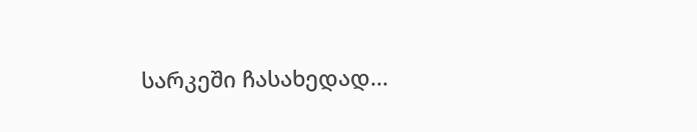სარკეში ჩასახედად...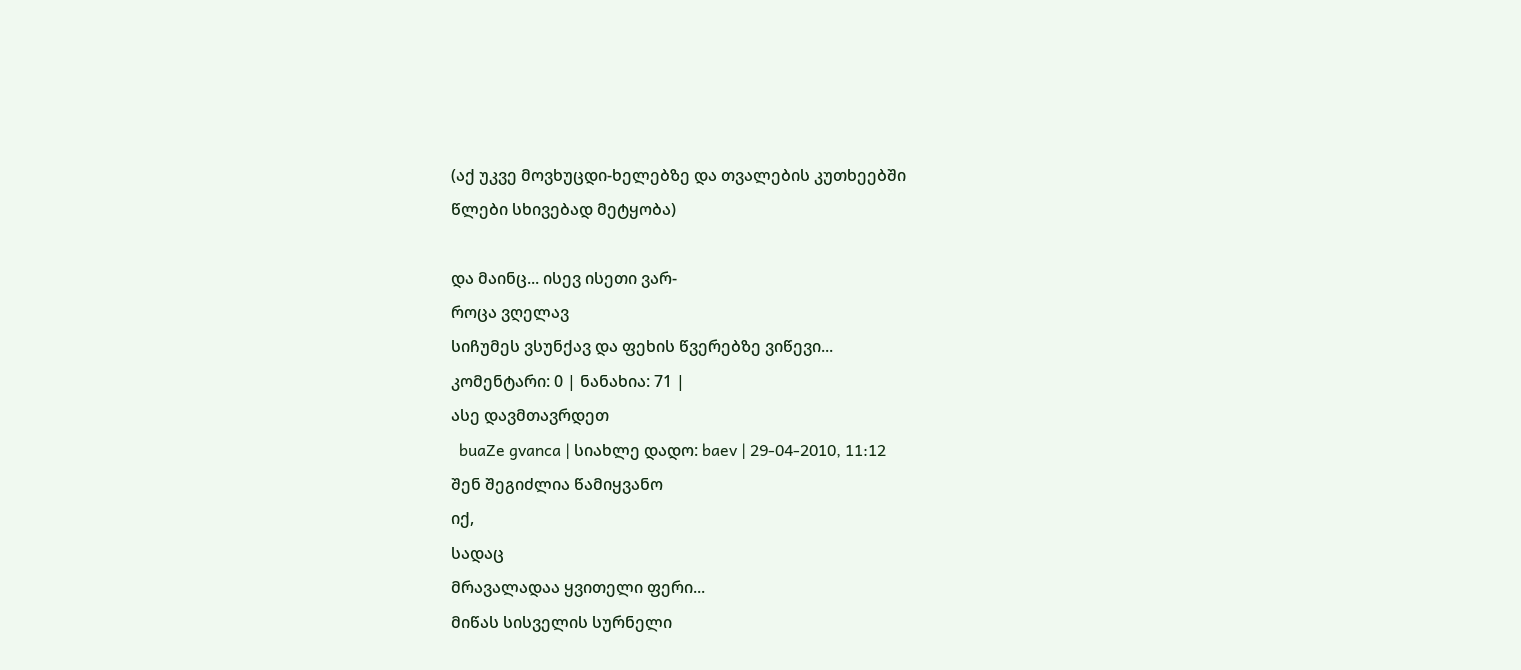(აქ უკვე მოვხუცდი-ხელებზე და თვალების კუთხეებში
წლები სხივებად მეტყობა)

და მაინც... ისევ ისეთი ვარ-
როცა ვღელავ
სიჩუმეს ვსუნქავ და ფეხის წვერებზე ვიწევი...
კომენტარი: 0 | ნანახია: 71 |
ასე დავმთავრდეთ
  buaZe gvanca | სიახლე დადო: baev | 29-04-2010, 11:12
შენ შეგიძლია წამიყვანო
იქ,
სადაც
მრავალადაა ყვითელი ფერი...
მიწას სისველის სურნელი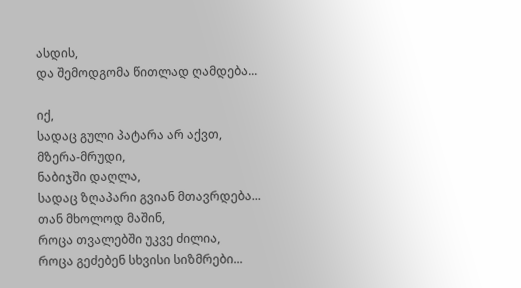ასდის,
და შემოდგომა წითლად ღამდება...

იქ,
სადაც გული პატარა არ აქვთ,
მზერა-მრუდი,
ნაბიჯში დაღლა,
სადაც ზღაპარი გვიან მთავრდება...
თან მხოლოდ მაშინ,
როცა თვალებში უკვე ძილია,
როცა გეძებენ სხვისი სიზმრები...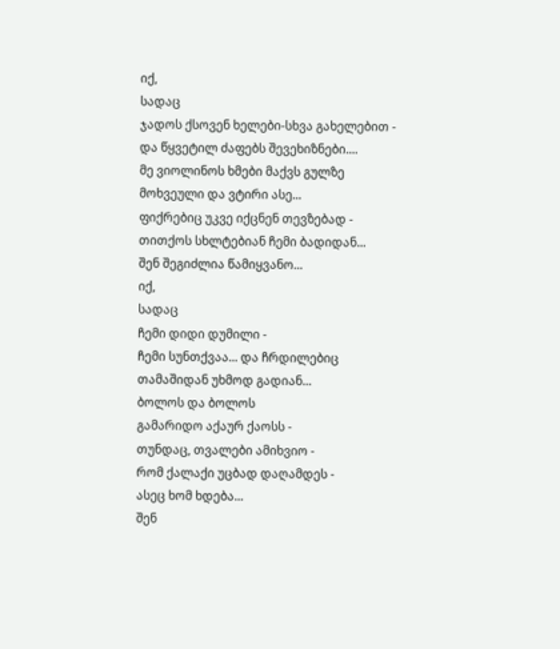იქ,
სადაც
ჯადოს ქსოვენ ხელები-სხვა გახელებით -
და წყვეტილ ძაფებს შევეხიზნები....
მე ვიოლინოს ხმები მაქვს გულზე
მოხვეული და ვტირი ასე...
ფიქრებიც უკვე იქცნენ თევზებად -
თითქოს სხლტებიან ჩემი ბადიდან...
შენ შეგიძლია წამიყვანო...
იქ,
სადაც
ჩემი დიდი დუმილი -
ჩემი სუნთქვაა... და ჩრდილებიც
თამაშიდან უხმოდ გადიან...
ბოლოს და ბოლოს
გამარიდო აქაურ ქაოსს -
თუნდაც, თვალები ამიხვიო -
რომ ქალაქი უცბად დაღამდეს -
ასეც ხომ ხდება...
შენ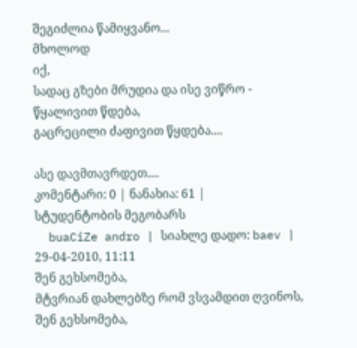შეგიძლია წამიყვანო...
მხოლოდ
იქ,
სადაც გზები მრუდია და ისე ვიწრო -
წყალივით წდება,
გაცრეცილი ძაფივით წყდება....

ასე დავმთავრდეთ....
კომენტარი: 0 | ნანახია: 61 |
სტუდენტობის მეგობარს
  buaCiZe andro | სიახლე დადო: baev | 29-04-2010, 11:11
შენ გეხსომება,
მტვრიან დახლებზე რომ ვსვამდით ღვინოს,
შენ გეხსომება,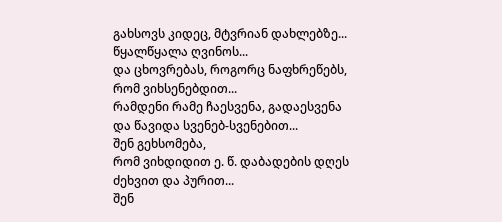გახსოვს კიდეც, მტვრიან დახლებზე...
წყალწყალა ღვინოს...
და ცხოვრებას, როგორც ნაფხრეწებს,
რომ ვიხსენებდით...
რამდენი რამე ჩაესვენა, გადაესვენა
და წავიდა სვენებ-სვენებით...
შენ გეხსომება,
რომ ვიხდიდით ე. წ. დაბადების დღეს
ძეხვით და პურით...
შენ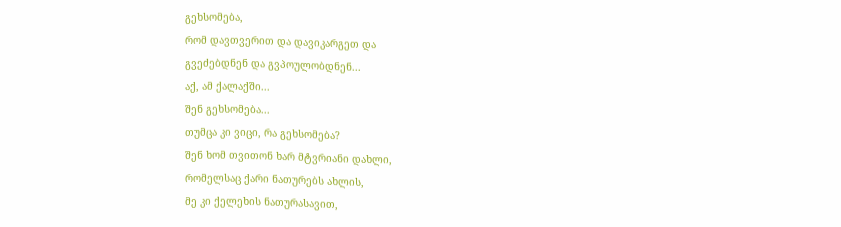გეხსომება,
რომ დავთვერით და დავიკარგეთ და
გვეძებდნენ და გვპოულობდნენ...
აქ, ამ ქალაქში...
შენ გეხსომება...
თუმცა კი ვიცი, რა გეხსომება?
შენ ხომ თვითონ ხარ მტვრიანი დახლი,
რომელსაც ქარი ნათურებს ახლის,
მე კი ქელეხის ნათურასავით,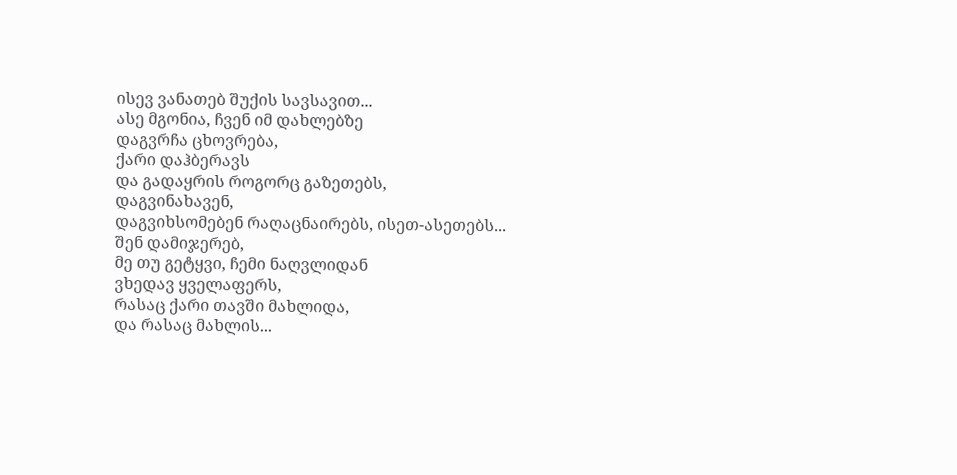ისევ ვანათებ შუქის სავსავით...
ასე მგონია, ჩვენ იმ დახლებზე
დაგვრჩა ცხოვრება,
ქარი დაჰბერავს
და გადაყრის როგორც გაზეთებს,
დაგვინახავენ,
დაგვიხსომებენ რაღაცნაირებს, ისეთ-ასეთებს...
შენ დამიჯერებ,
მე თუ გეტყვი, ჩემი ნაღვლიდან
ვხედავ ყველაფერს,
რასაც ქარი თავში მახლიდა,
და რასაც მახლის...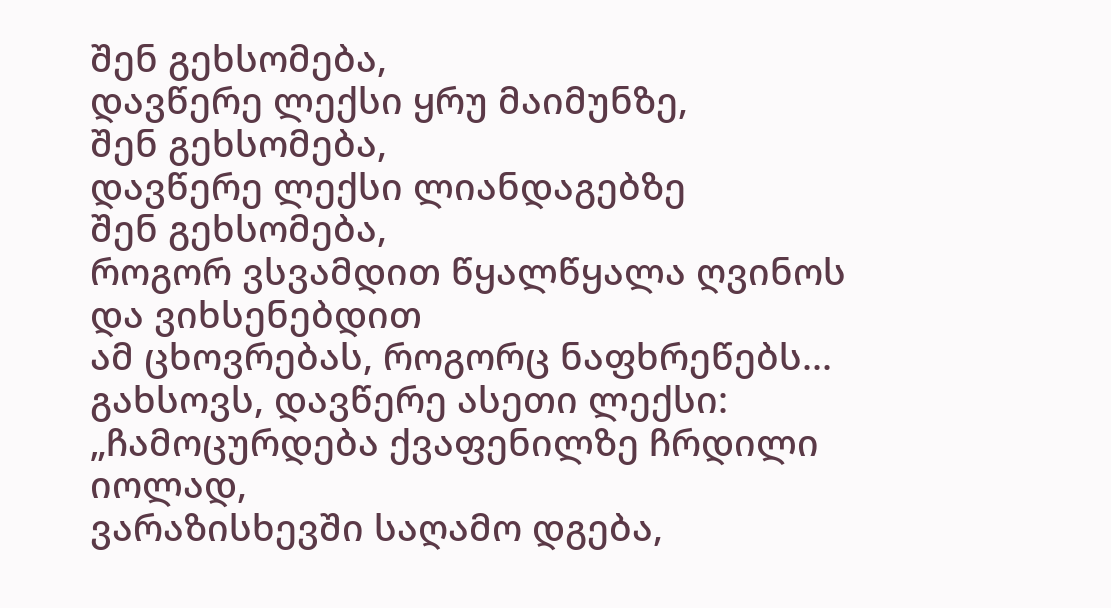შენ გეხსომება,
დავწერე ლექსი ყრუ მაიმუნზე,
შენ გეხსომება,
დავწერე ლექსი ლიანდაგებზე
შენ გეხსომება,
როგორ ვსვამდით წყალწყალა ღვინოს
და ვიხსენებდით
ამ ცხოვრებას, როგორც ნაფხრეწებს...
გახსოვს, დავწერე ასეთი ლექსი:
„ჩამოცურდება ქვაფენილზე ჩრდილი იოლად,
ვარაზისხევში საღამო დგება,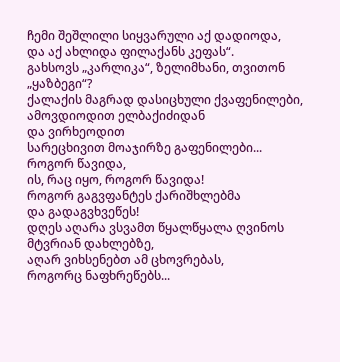ჩემი შეშლილი სიყვარული აქ დადიოდა,
და აქ ახლიდა ფილაქანს კეფას“.
გახსოვს „კარლიკა“, ზელიმხანი, თვითონ
„ყაზბეგი“?
ქალაქის მაგრად დასიცხული ქვაფენილები,
ამოვდიოდით ელბაქიძიდან
და ვირხეოდით
სარეცხივით მოაჯირზე გაფენილები...
როგორ წავიდა,
ის, რაც იყო, როგორ წავიდა!
როგორ გაგვფანტეს ქარიშხლებმა
და გადაგვხვეწეს!
დღეს აღარა ვსვამთ წყალწყალა ღვინოს
მტვრიან დახლებზე,
აღარ ვიხსენებთ ამ ცხოვრებას,
როგორც ნაფხრეწებს...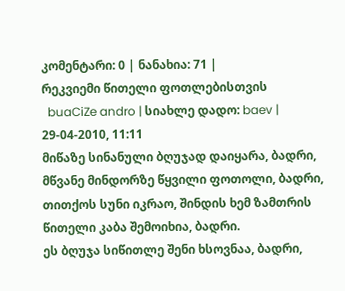კომენტარი: 0 | ნანახია: 71 |
რეკვიემი წითელი ფოთლებისთვის
  buaCiZe andro | სიახლე დადო: baev | 29-04-2010, 11:11
მიწაზე სინანული ბღუჯად დაიყარა, ბადრი,
მწვანე მინდორზე წყვილი ფოთოლი, ბადრი,
თითქოს სუნი იკრაო, შინდის ხემ ზამთრის
წითელი კაბა შემოიხია, ბადრი.
ეს ბღუჯა სიწითლე შენი ხსოვნაა, ბადრი,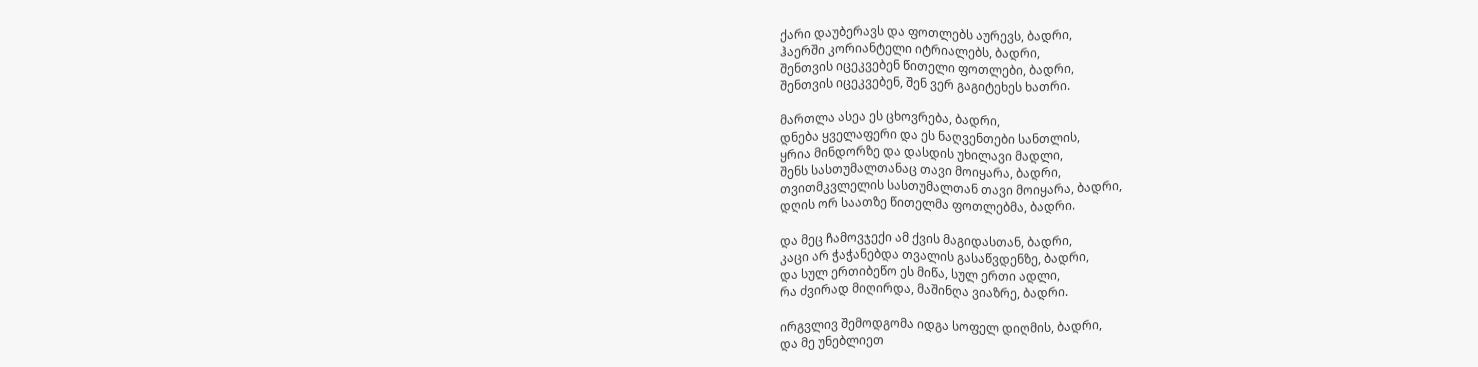ქარი დაუბერავს და ფოთლებს აურევს, ბადრი,
ჰაერში კორიანტელი იტრიალებს, ბადრი,
შენთვის იცეკვებენ წითელი ფოთლები, ბადრი,
შენთვის იცეკვებენ, შენ ვერ გაგიტეხეს ხათრი.

მართლა ასეა ეს ცხოვრება, ბადრი,
დნება ყველაფერი და ეს ნაღვენთები სანთლის,
ყრია მინდორზე და დასდის უხილავი მადლი,
შენს სასთუმალთანაც თავი მოიყარა, ბადრი,
თვითმკვლელის სასთუმალთან თავი მოიყარა, ბადრი,
დღის ორ საათზე წითელმა ფოთლებმა, ბადრი.

და მეც ჩამოვჯექი ამ ქვის მაგიდასთან, ბადრი,
კაცი არ ჭაჭანებდა თვალის გასაწვდენზე, ბადრი,
და სულ ერთიბეწო ეს მიწა, სულ ერთი ადლი,
რა ძვირად მიღირდა, მაშინღა ვიაზრე, ბადრი.

ირგვლივ შემოდგომა იდგა სოფელ დიღმის, ბადრი,
და მე უნებლიეთ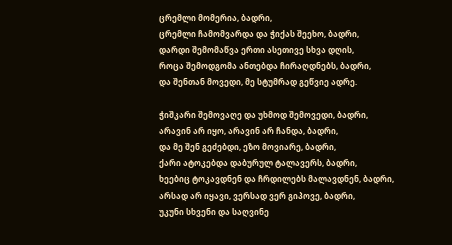ცრემლი მომერია, ბადრი,
ცრემლი ჩამომვარდა და ჭიქას შეეხო, ბადრი,
დარდი შემომაწვა ერთი ასეთივე სხვა დღის,
როცა შემოდგომა ანთებდა ჩირაღდნებს, ბადრი,
და შენთან მოვედი, მე სტუმრად გეწვიე ადრე.

ჭიშკარი შემოვაღე და უხმოდ შემოვედი, ბადრი,
არავინ არ იყო, არავინ არ ჩანდა, ბადრი,
და მე შენ გეძებდი, ეზო მოვიარე, ბადრი,
ქარი ატოკებდა დაბურულ ტალავერს, ბადრი,
ხეებიც ტოკავდნენ და ჩრდილებს მალავდნენ, ბადრი,
არსად არ იყავი, ვერსად ვერ გიპოვე, ბადრი,
უკუნი სხვენი და საღვინე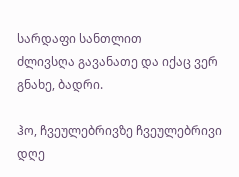სარდაფი სანთლით
ძლივსღა გავანათე და იქაც ვერ გნახე, ბადრი.

ჰო, ჩვეულებრივზე ჩვეულებრივი დღე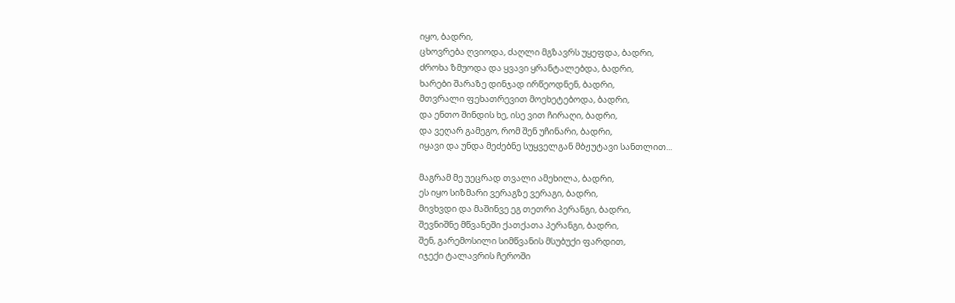იყო, ბადრი,
ცხოვრება ღვიოდა, ძაღლი მგზავრს უყეფდა, ბადრი,
ძროხა ზმუოდა და ყვავი ყრანტალებდა, ბადრი,
ხარები შარაზე დინჯად ირწეოდნენ, ბადრი,
მთვრალი ფეხათრევით მოეხეტებოდა, ბადრი,
და ენთო შინდის ხე, ისე ვით ჩირაღი, ბადრი,
და ვეღარ გამეგო, რომ შენ უჩინარი, ბადრი,
იყავი და უნდა მეძებნე სუყველგან მბჟუტავი სანთლით...

მაგრამ მე უეცრად თვალი ამეხილა, ბადრი,
ეს იყო სიზმარი ვერაგზე ვერაგი, ბადრი,
მივხვდი და მაშინვე ეგ თეთრი პერანგი, ბადრი,
შევნიშნე მწვანეში ქათქათა პერანგი, ბადრი,
შენ, გარემოსილი სიმწვანის მსუბუქი ფარდით,
იჯექი ტალავრის ჩეროში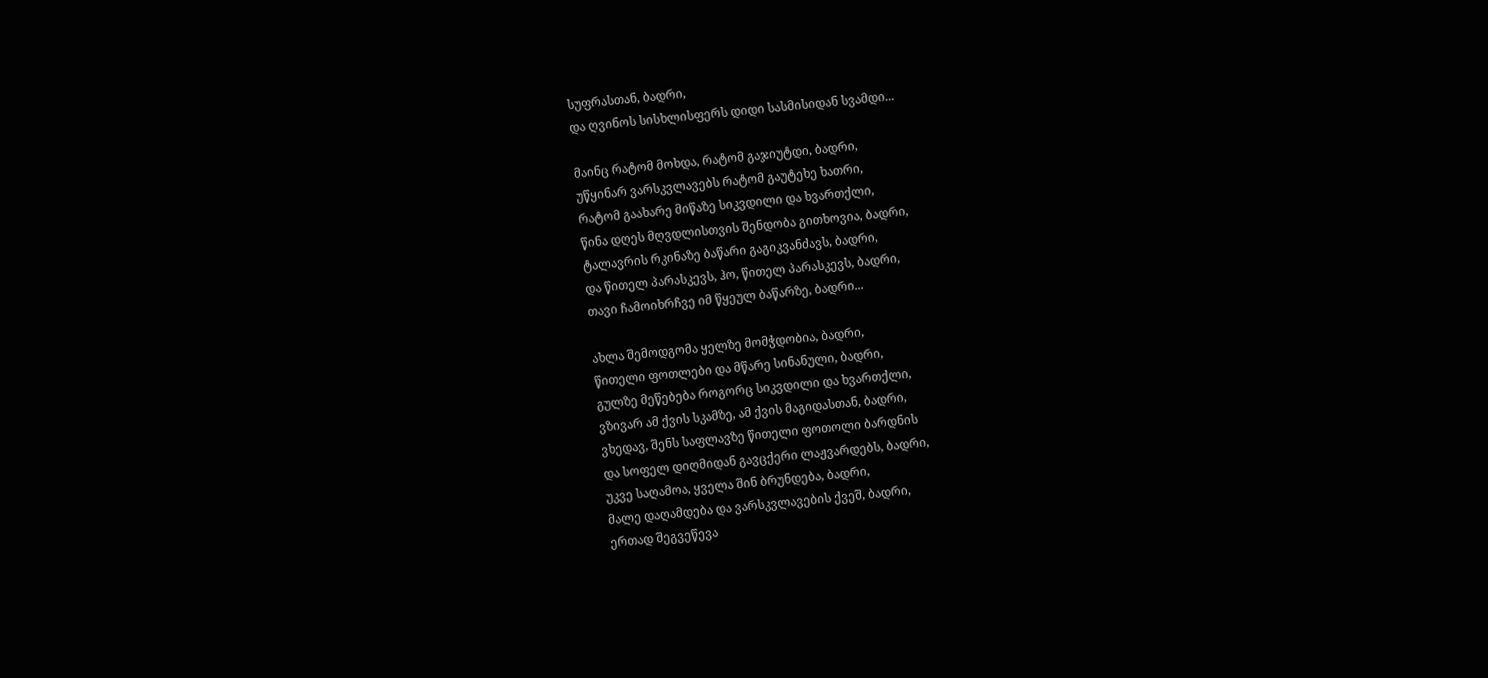სუფრასთან, ბადრი,
და ღვინოს სისხლისფერს დიდი სასმისიდან სვამდი...

მაინც რატომ მოხდა, რატომ გაჯიუტდი, ბადრი,
უწყინარ ვარსკვლავებს რატომ გაუტეხე ხათრი,
რატომ გაახარე მიწაზე სიკვდილი და ხვართქლი,
წინა დღეს მღვდლისთვის შენდობა გითხოვია, ბადრი,
ტალავრის რკინაზე ბაწარი გაგიკვანძავს, ბადრი,
და წითელ პარასკევს, ჰო, წითელ პარასკევს, ბადრი,
თავი ჩამოიხრჩვე იმ წყეულ ბაწარზე, ბადრი...

ახლა შემოდგომა ყელზე მომჭდობია, ბადრი,
წითელი ფოთლები და მწარე სინანული, ბადრი,
გულზე მეწებება როგორც სიკვდილი და ხვართქლი,
ვზივარ ამ ქვის სკამზე, ამ ქვის მაგიდასთან, ბადრი,
ვხედავ, შენს საფლავზე წითელი ფოთოლი ბარდნის
და სოფელ დიღმიდან გავცქერი ლაჟვარდებს, ბადრი,
უკვე საღამოა, ყველა შინ ბრუნდება, ბადრი,
მალე დაღამდება და ვარსკვლავების ქვეშ, ბადრი,
ერთად შეგვეწევა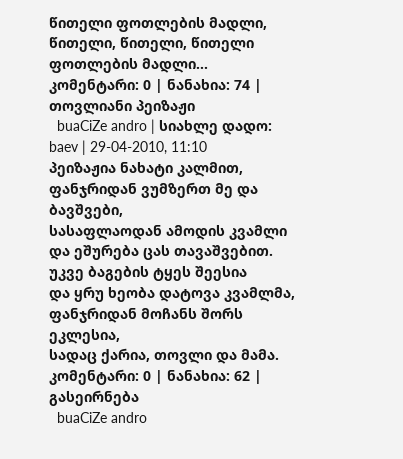წითელი ფოთლების მადლი,
წითელი, წითელი, წითელი ფოთლების მადლი...
კომენტარი: 0 | ნანახია: 74 |
თოვლიანი პეიზაჟი
  buaCiZe andro | სიახლე დადო: baev | 29-04-2010, 11:10
პეიზაჟია ნახატი კალმით,
ფანჯრიდან ვუმზერთ მე და ბავშვები,
სასაფლაოდან ამოდის კვამლი
და ეშურება ცას თავაშვებით.
უკვე ბაგების ტყეს შეესია
და ყრუ ხეობა დატოვა კვამლმა,
ფანჯრიდან მოჩანს შორს ეკლესია,
სადაც ქარია, თოვლი და მამა.
კომენტარი: 0 | ნანახია: 62 |
გასეირნება
  buaCiZe andro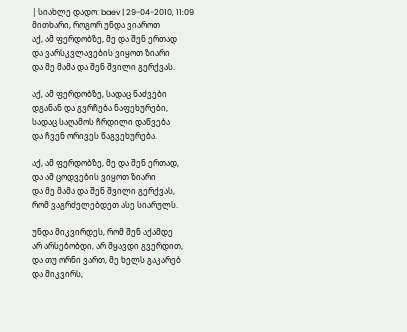| სიახლე დადო: baev | 29-04-2010, 11:09
მითხარი, როგორ უნდა ვიაროთ
აქ, ამ ფერდობზე, მე და შენ ერთად
და ვარსკვლავების ვიყოთ ზიარი
და მე მამა და შენ შვილი გერქვას.

აქ, ამ ფერდობზე, სადაც ნაძვები
დგანან და გვრჩება ნაფეხურები,
სადაც საღამოს ჩრდილი დაწვება
და ჩვენ ორივეს წაგვეხურება.

აქ, ამ ფერდობზე, მე და შენ ერთად,
და ამ ცოდვების ვიყოთ ზიარი
და მე მამა და შენ შვილი გერქვას,
რომ ვაგრძელებდეთ ასე სიარულს.

უნდა მიკვირდეს, რომ შენ აქამდე
არ არსებობდი, არ მყავდი გვერდით,
და თუ ორნი ვართ, მე ხელს გაკარებ
და მიკვირს,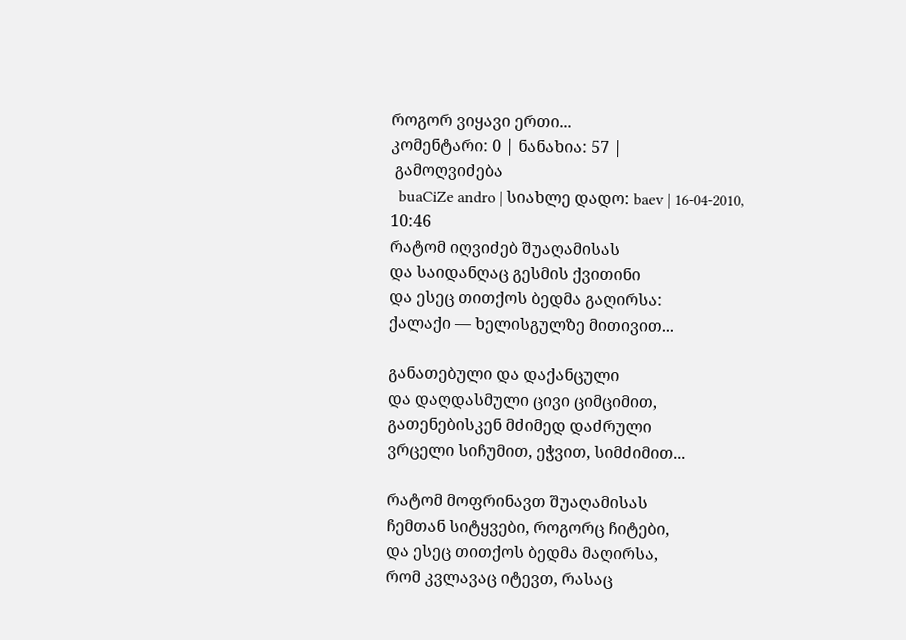როგორ ვიყავი ერთი...
კომენტარი: 0 | ნანახია: 57 |
 გამოღვიძება
  buaCiZe andro | სიახლე დადო: baev | 16-04-2010, 10:46
რატომ იღვიძებ შუაღამისას
და საიდანღაც გესმის ქვითინი
და ესეც თითქოს ბედმა გაღირსა:
ქალაქი — ხელისგულზე მითივით...

განათებული და დაქანცული
და დაღდასმული ცივი ციმციმით,
გათენებისკენ მძიმედ დაძრული
ვრცელი სიჩუმით, ეჭვით, სიმძიმით...

რატომ მოფრინავთ შუაღამისას
ჩემთან სიტყვები, როგორც ჩიტები,
და ესეც თითქოს ბედმა მაღირსა,
რომ კვლავაც იტევთ, რასაც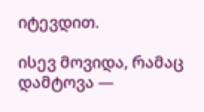იტევდით.

ისევ მოვიდა, რამაც დამტოვა —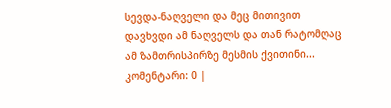სევდა-ნაღველი და მეც მითივით
დავხვდი ამ ნაღველს და თან რატომღაც
ამ ზამთრისპირზე მესმის ქვითინი...
კომენტარი: 0 |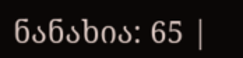ნანახია: 65 |